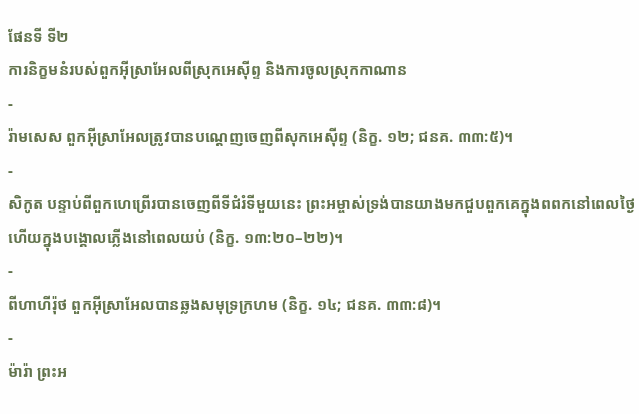ផែនទី ទី២
ការនិក្ខមនំរបស់ពួកអ៊ីស្រាអែលពីស្រុកអេស៊ីព្ទ និងការចូលស្រុកកាណាន
-
រ៉ាមសេស ពួកអ៊ីស្រាអែលត្រូវបានបណ្ដេញចេញពីសុកអេស៊ីព្ទ (និក្ខ. ១២; ជនគ. ៣៣:៥)។
-
សិកូត បន្ទាប់ពីពួកហេព្រើរបានចេញពីទីជំរំទីមួយនេះ ព្រះអម្ចាស់ទ្រង់បានយាងមកជួបពួកគេក្នុងពពកនៅពេលថ្ងៃ ហើយក្នុងបង្គោលភ្លើងនៅពេលយប់ (និក្ខ. ១៣:២០–២២)។
-
ពីហាហីរ៉ុថ ពួកអ៊ីស្រាអែលបានឆ្លងសមុទ្រក្រហម (និក្ខ. ១៤; ជនគ. ៣៣:៨)។
-
ម៉ារ៉ា ព្រះអ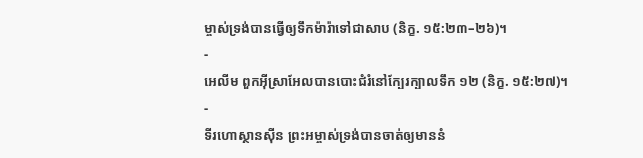ម្ចាស់ទ្រង់បានធ្វើឲ្យទឹកម៉ារ៉ាទៅជាសាប (និក្ខ. ១៥:២៣–២៦)។
-
អេលីម ពួកអ៊ីស្រាអែលបានបោះជំរំនៅក្បែរក្បាលទឹក ១២ (និក្ខ. ១៥:២៧)។
-
ទីរហោស្ថានស៊ីន ព្រះអម្ចាស់ទ្រង់បានចាត់ឲ្យមាននំ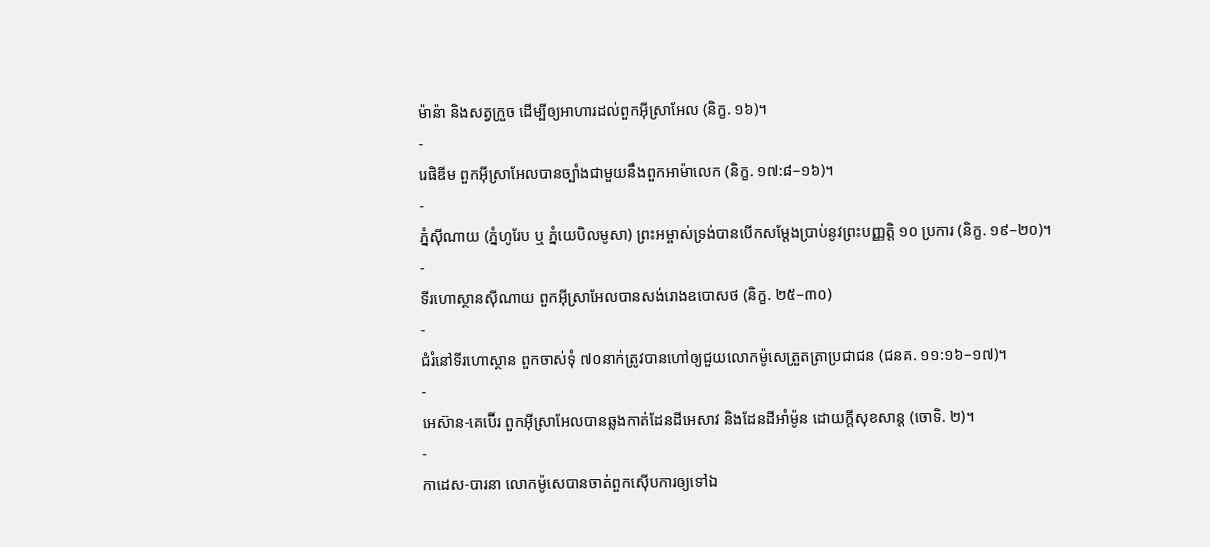ម៉ាន៉ា និងសត្វក្រួច ដើម្បីឲ្យអាហារដល់ពួកអ៊ីស្រាអែល (និក្ខ. ១៦)។
-
រេផិឌីម ពួកអ៊ីស្រាអែលបានច្បាំងជាមួយនឹងពួកអាម៉ាលេក (និក្ខ. ១៧:៨–១៦)។
-
ភ្នំស៊ីណាយ (ភ្នំហូរែប ឬ ភ្នំយេបិលមូសា) ព្រះអម្ចាស់ទ្រង់បានបើកសម្ដែងប្រាប់នូវព្រះបញ្ញត្តិ ១០ ប្រការ (និក្ខ. ១៩–២០)។
-
ទីរហោស្ថានស៊ីណាយ ពួកអ៊ីស្រាអែលបានសង់រោងឧបោសថ (និក្ខ. ២៥–៣០)
-
ជំរំនៅទីរហោស្ថាន ពួកចាស់ទុំ ៧០នាក់ត្រូវបានហៅឲ្យជួយលោកម៉ូសេត្រួតត្រាប្រជាជន (ជនគ. ១១:១៦–១៧)។
-
អេស៊ាន-គេប៊ើរ ពួកអ៊ីស្រាអែលបានឆ្លងកាត់ដែនដីអេសាវ និងដែនដីអាំម៉ូន ដោយក្ដីសុខសាន្ត (ចោទិ. ២)។
-
កាដេស-បារនា លោកម៉ូសេបានចាត់ពួកស៊ើបការឲ្យទៅឯ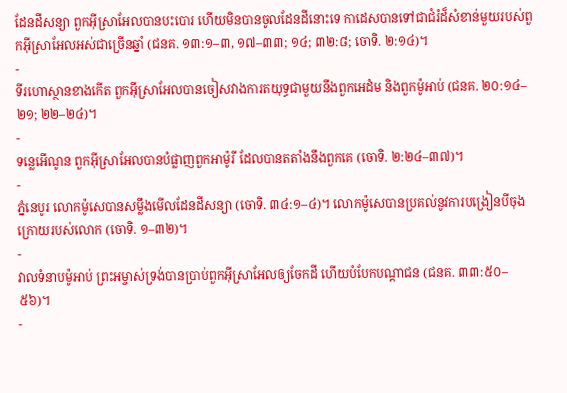ដែនដីសន្យា ពួកអ៊ីស្រាអែលបានបះបោរ ហើយមិនបានចូលដែនដីនោះទេ កាដេសបានទៅជាជំរំដ៏សំខាន់មួយរបស់ពួកអ៊ីស្រាអែលអស់ជាច្រើនឆ្នាំ (ជនគ. ១៣:១–៣, ១៧–៣៣; ១៤; ៣២:៨; ចោទិ. ២:១៤)។
-
ទីរហោស្ថានខាងកើត ពួកអ៊ីស្រាអែលបានចៀសវាងការតយុទ្ធជាមួយនឹងពួកអេដំម និងពួកម៉ូអាប់ (ជនគ. ២០:១៤–២១; ២២–២៤)។
-
ទន្លេអើណូន ពួកអ៊ីស្រាអែលបានបំផ្លាញពួកអាម៉ូរី ដែលបានតតាំងនឹងពួកគេ (ចោទិ. ២:២៤–៣៧)។
-
ភ្នំនេបូរ លោកម៉ូសេបានសម្លឹងមើលដែនដីសន្យា (ចោទិ. ៣៤:១–៤)។ លោកម៉ូសេបានប្រគល់នូវការបង្រៀនបីចុងក្រោយរបស់លោក (ចោទិ. ១–៣២)។
-
វាលទំនាបម៉ូអាប់ ព្រះអម្ចាស់ទ្រង់បានប្រាប់ពួកអ៊ីស្រាអែលឲ្យចែកដី ហើយបំបែកបណ្ដាជន (ជនគ. ៣៣:៥០–៥៦)។
-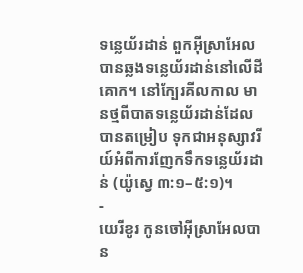ទន្លេយ័រដាន់ ពួកអ៊ីស្រាអែលបានឆ្លងទន្លេយ័រដាន់នៅលើដីគោក។ នៅក្បែរគីលកាល មានថ្មពីបាតទន្លេយ័រដាន់ដែលបានតម្រៀប ទុកជាអនុស្សាវរីយ៍អំពីការញែកទឹកទន្លេយ័រដាន់ (យ៉ូស្វេ ៣:១–៥:១)។
-
យេរីខូរ កូនចៅអ៊ីស្រាអែលបាន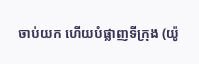ចាប់យក ហើយបំផ្លាញទីក្រុង (យ៉ូ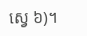ស្វេ ៦)។